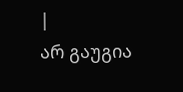|
არ გაუგია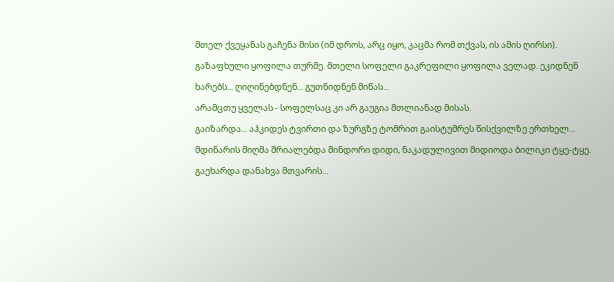მთელ ქვეყანას გაჩენა მისი (იმ დროს, არც იყო, კაცმა რომ თქვას, ის ამის ღირსი).
გაზაფხული ყოფილა თურმე. მთელი სოფელი გაკრეფილი ყოფილა ველად. ეკიდნენ ხარებს... ღიღინებდნენ... გუთნიდნენ მიწას...
არამცთუ ყველას - სოფელსაც კი არ გაუგია მთლიანად მისას.
გაიზარდა... აჰკიდეს ტვირთი და ზურგზე ტომრით გაისტუმრეს წისქვილზე ერთხელ... მდინარის მიღმა შრიალებდა მინდორი დიდი, ნაკადულივით მიდიოდა ბილიკი ტყე-ტყე.
გაეხარდა დანახვა მთვარის...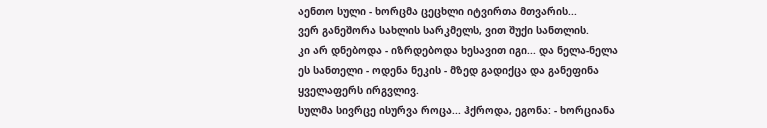აენთო სული - ხორცმა ცეცხლი იტვირთა მთვარის...
ვერ განეშორა სახლის სარკმელს, ვით შუქი სანთლის.
კი არ დნებოდა - იზრდებოდა ხესავით იგი... და ნელა-ნელა ეს სანთელი - ოდენა ნეკის - მზედ გადიქცა და განეფინა ყველაფერს ირგვლივ.
სულმა სივრცე ისურვა როცა... ჰქროდა, ეგონა: - ხორციანა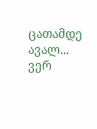ცათამდე ავალ... ვერ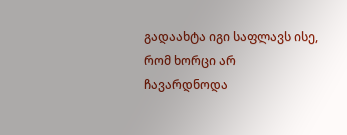გადაახტა იგი საფლავს ისე, რომ ხორცი არ ჩავარდნოდა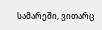სამარეში, ვითარც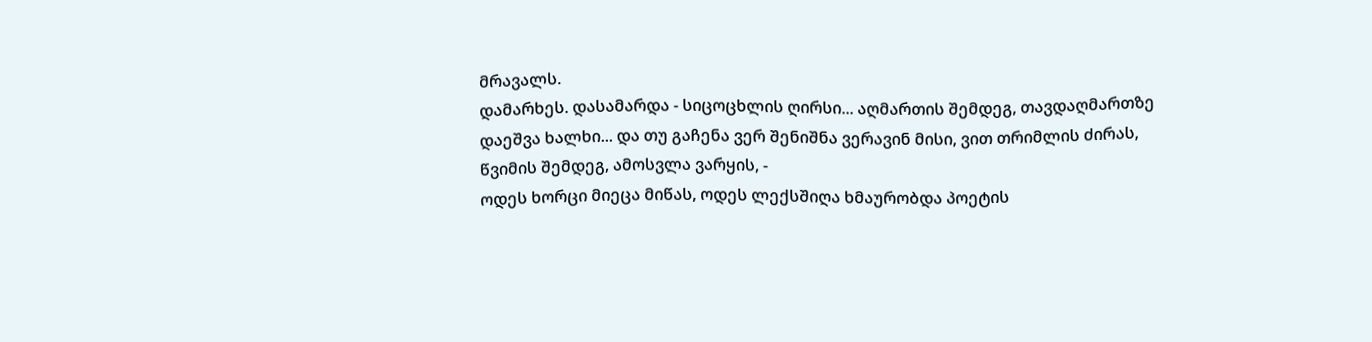მრავალს.
დამარხეს. დასამარდა - სიცოცხლის ღირსი... აღმართის შემდეგ, თავდაღმართზე დაეშვა ხალხი... და თუ გაჩენა ვერ შენიშნა ვერავინ მისი, ვით თრიმლის ძირას, წვიმის შემდეგ, ამოსვლა ვარყის, -
ოდეს ხორცი მიეცა მიწას, ოდეს ლექსშიღა ხმაურობდა პოეტის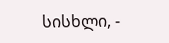სისხლი, -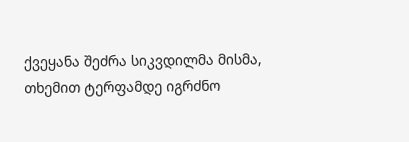ქვეყანა შეძრა სიკვდილმა მისმა, თხემით ტერფამდე იგრძნო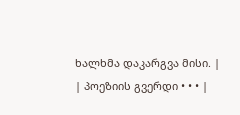ხალხმა დაკარგვა მისი. |
| პოეზიის გვერდი • • • |